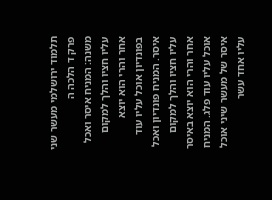תלמוד ירושלמי מעשר שני פרק ד הלכה ה
משנה: המניח איסר ואכל עליו חציו והלך למקום אחר והרי הוא יוצא בפונדיון אוכל עליו עוד איסר. המניח פונדיון ואכל עליו חציו והלך למקום אחר והרי הוא יוצא באיסר אוכל עליו עוד פלג. המניח איסר של מעשר שיני אוכל עליו אחד עשר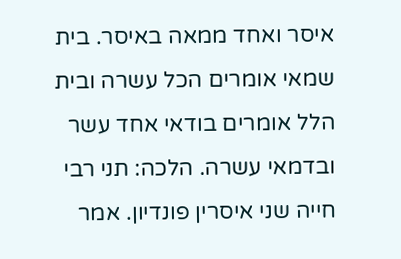איסר ואחד ממאה באיסר. בית שמאי אומרים הכל עשרה ובית הלל אומרים בודאי אחד עשר ובדמאי עשרה. הלכה: תני רבי חייה שני איסרין פונדיון. אמר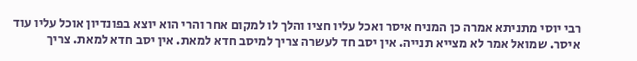רבי יוסי מתניתא אמרה כן המניח איסר ואכל עליו חציו והלך לו למקום אחר והרי הוא יוצא בפונדיון אוכל עליו עוד איסר. שמואל אמר לא מצייא תנייה. אין יסב חד לעשרה צריך למיסב חדא למאת. אין יסב חדא למאת. צריך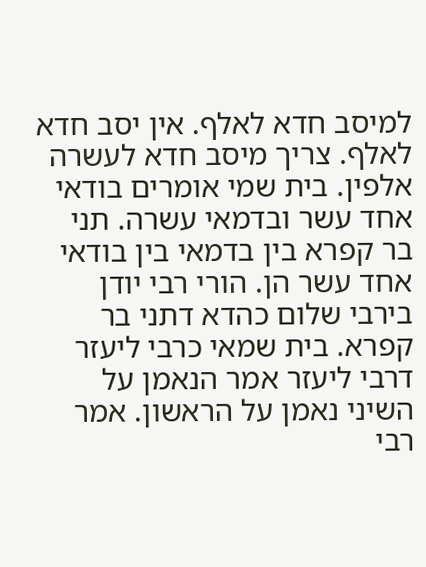למיסב חדא לאלף. אין יסב חדא לאלף. צריך מיסב חדא לעשרה אלפין. בית שמי אומרים בודאי אחד עשר ובדמאי עשרה. תני בר קפרא בין בדמאי בין בודאי אחד עשר הן. הורי רבי יודן בירבי שלום כהדא דתני בר קפרא. בית שמאי כרבי ליעזר דרבי ליעזר אמר הנאמן על השיני נאמן על הראשון. אמר רבי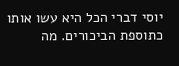יוסי דברי הכל היא עשו אותו כתוספת הביכורים. מה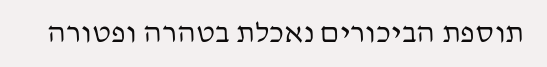תוספת הביכורים נאכלת בטהרה ופטורה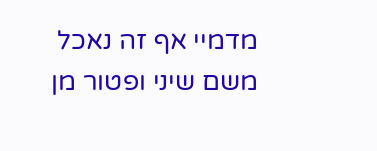מדמיי אף זה נאכל משם שיני ופטור מן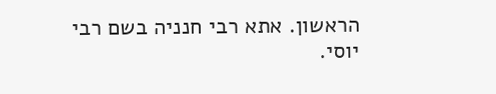הראשון. אתא רבי חנניה בשם רבי יוסי.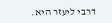דרבי ליעזר היא.